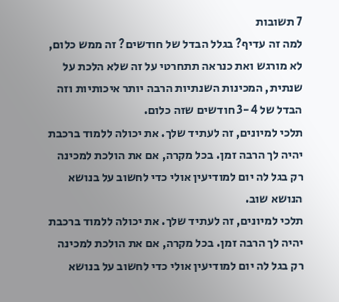7 תשובות
למה זה עדיף? בגלל הבדל של חודשים? זה ממש כלום, לא מורגש ואת כנראה תתחרטי על זה שלא הלכת על שנתית, המכינות השנתיות הרבה יותר איכותיות וזה הבדל של 3-4 חודשים שזה כלום.
תלכי למיונים, זה לעתיד שלך. את יכולה ללמוד ברכבת יהיה לך הרבה זמן. בכל מקרה, אם את הולכת למכינה רק בגל לה יום למודיעין אולי כדי לחשוב על בנושא הנושא שוב.
תלכי למיונים, זה לעתיד שלך. את יכולה ללמוד ברכבת יהיה לך הרבה זמן. בכל מקרה, אם את הולכת למכינה רק בגל לה יום למודיעין אולי כדי לחשוב על בנושא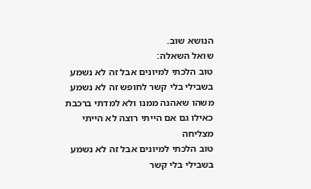הנושא שוב.
שואל השאלה:
טוב הלכתי למיונים אבל זה לא נשמע בשבילי בלי קשר לחופש זה לא נשמע משהו שאהנה ממנו ולא למדתי ברכבת כאילו גם אם הייתי רוצה לא הייתי מצליחה
טוב הלכתי למיונים אבל זה לא נשמע בשבילי בלי קשר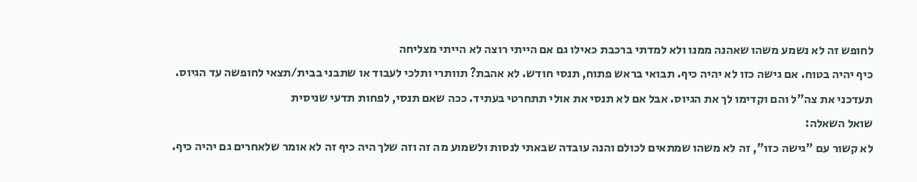לחופש זה לא נשמע משהו שאהנה ממנו ולא למדתי ברכבת כאילו גם אם הייתי רוצה לא הייתי מצליחה
כיף יהיה בטוח. אם גישה כזו לא יהיה כיף. תבואי בראש פתוח, תנסי חודש. לא אהבת? תוותרי ותלכי לעבוד או שתבני בבית/תצאי לחופשה עד הגיוס. תעדכני את צה"ל והם וקדימו לך את הגיוס. אבל אם לא תנסי את אולי תתחרטי בעתיד. ככה שאם תנסי, לפחות תדעי שניסית
שואל השאלה:
לא קשור עם "גישה כזו", זה לא משהו שמתאים לכולם והנה עובדה שבאתי לנסות ולשמוע מה זה וזה שלך היה כיף זה לא אומר שלאחרים גם יהיה כיף.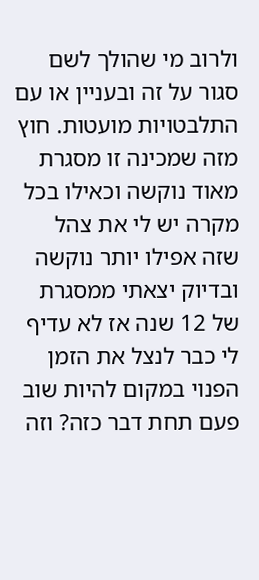ולרוב מי שהולך לשם סגור על זה ובעניין או עם התלבטויות מועטות. חוץ מזה שמכינה זו מסגרת מאוד נוקשה וכאילו בכל מקרה יש לי את צהל שזה אפילו יותר נוקשה ובדיוק יצאתי ממסגרת של 12 שנה אז לא עדיף לי כבר לנצל את הזמן הפנוי במקום להיות שוב פעם תחת דבר כזה? וזה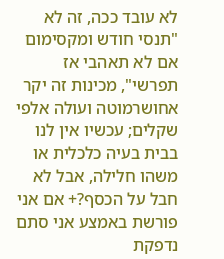לא עובד ככה, זה לא "תנסי חודש ומקסימום אם לא תאהבי אז תפרשי", מכינות זה יקר אחושרמוטה ועולה אלפי שקלים; עכשיו אין לנו בבית בעיה כלכלית או משהו חלילה, אבל לא חבל על הכסף?+ אם אני פורשת באמצע אני סתם נדפקת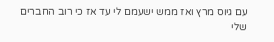עם גיוס מרץ ואז ממש ישעמם לי עד אז כי רוב החברים שלי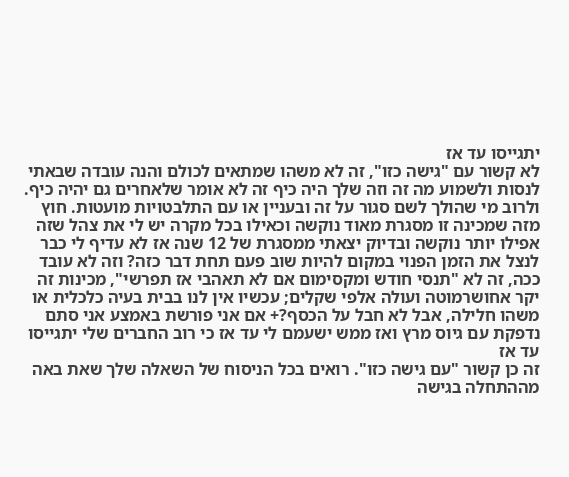יתגייסו עד אז
לא קשור עם "גישה כזו", זה לא משהו שמתאים לכולם והנה עובדה שבאתי לנסות ולשמוע מה זה וזה שלך היה כיף זה לא אומר שלאחרים גם יהיה כיף. ולרוב מי שהולך לשם סגור על זה ובעניין או עם התלבטויות מועטות. חוץ מזה שמכינה זו מסגרת מאוד נוקשה וכאילו בכל מקרה יש לי את צהל שזה אפילו יותר נוקשה ובדיוק יצאתי ממסגרת של 12 שנה אז לא עדיף לי כבר לנצל את הזמן הפנוי במקום להיות שוב פעם תחת דבר כזה? וזה לא עובד ככה, זה לא "תנסי חודש ומקסימום אם לא תאהבי אז תפרשי", מכינות זה יקר אחושרמוטה ועולה אלפי שקלים; עכשיו אין לנו בבית בעיה כלכלית או משהו חלילה, אבל לא חבל על הכסף?+ אם אני פורשת באמצע אני סתם נדפקת עם גיוס מרץ ואז ממש ישעמם לי עד אז כי רוב החברים שלי יתגייסו עד אז
זה כן קשור "עם גישה כזו". רואים בכל הניסוח של השאלה שלך שאת באה מההתחלה בגישה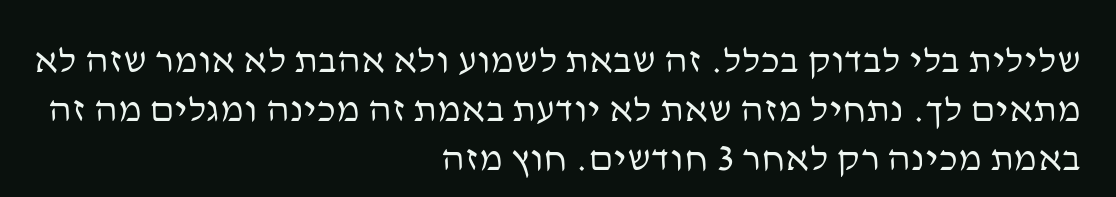שלילית בלי לבדוק בכלל. זה שבאת לשמוע ולא אהבת לא אומר שזה לא מתאים לך. נתחיל מזה שאת לא יודעת באמת זה מכינה ומגלים מה זה באמת מכינה רק לאחר 3 חודשים. חוץ מזה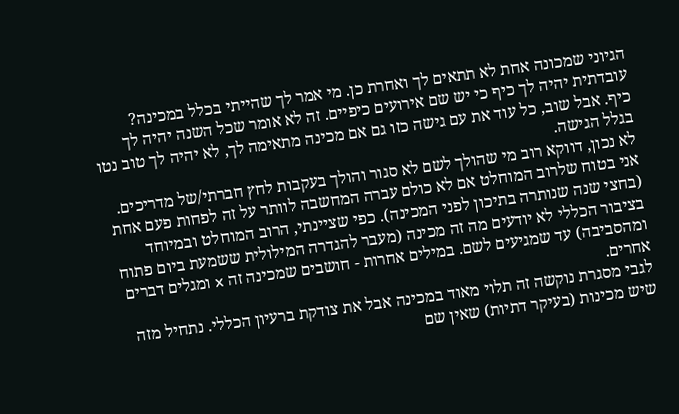הגיוני שמכונה אחת לא תתאים לך ואחרת כן. מי אמר לך שהייתי בכלל במכינה? עובדתית יהיה לך כיף כי יש שם אירועים כיפיים. זה לא אומר שכל השנה יהיה לך כיף. אבל שוב, כל עוד את עם גישה כזו גם אם מכינה מתאימה לך, לא יהיה לך טוב נטו בגלל הגישה.
לא נכון, דווקא רוב מי שהולך לשם לא סגור והולך בעקבות לחץ חברתי/של מדריכים. אני בטוח שלרוב המוחלט אם לא כולם עברה המחשבה לוותר על זה לפחות פעם אחת (בחצי שנה שנותרה בתיכון לפני המכינה). כפי שציינתי, הרוב המוחלט ובמיוחד בציבור הכללי לא יודעים מה זה מכינה (מעבר להגדרה המילולית ששמעת ביום פתוח ומהסביבה) עד שמגיעים לשם. במילים אחרות - חושבים שמכינה זה x ומגלים דברים אחרים.
לגבי מסגרת נוקשה זה תלוי מאוד במכינה אבל את צודקת ברעיון הכללי. נתחיל מזה שיש מכינות (בעיקר דתיות) שאין שם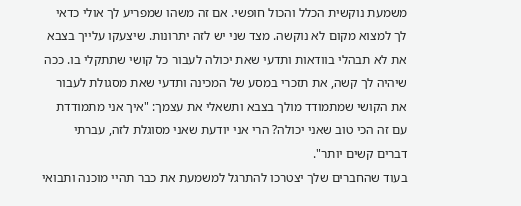משמעת נוקשית הכלל והכול חופשי. אם זה משהו שמפריע לך אולי כדאי לך למצוא מקום לא נוקשה. מצד שני יש לזה יתרונות. שיצעקו עלייך בצבא את לא תבהלי בוודאות ותדעי שאת יכולה לעבור כל קושי שתתקלי בו. ככה שיהיה לך קשה, את תזכרי במסע של המכינה ותדעי שאת מסגולת לעבור את הקושי שמתמודד מולך בצבא ותשאלי את עצמך: "איך אני מתמודדת עם זה הכי טוב שאני יכולה? הרי אני יודעת שאני מסוגלת לזה, עברתי דברים קשים יותר".
בעוד שהחברים שלך יצטרכו להתרגל למשמעת את כבר תהיי מוכנה ותבואי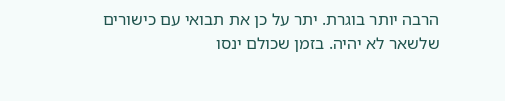הרבה יותר בוגרת. יתר על כן את תבואי עם כישורים שלשאר לא יהיה. בזמן שכולם ינסו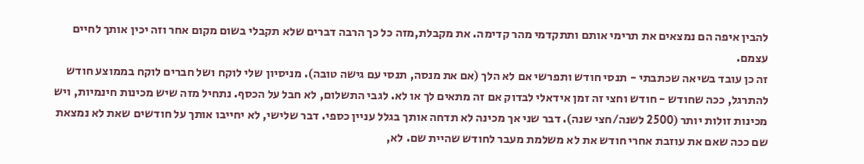להבין איפה הם נמצאים את תרימי אותם ותתקדמי מהר קדימה. את מקבלת,מזה כל כך הרבה דברים שלא תקבלי בשום מקום אחר וזה יכין אותך לחיים עצמם.
זה כן עובד בשיאה שכתבתי - תנסי חודש ותפרשי אם לא הלך (אם את מנסה, תנסי עם גישה טובה). מניסיון שלי לוקח ושל חברים לוקח בממוצע חודש להתרגל, ככה שחודש - חודש וחצי זה זמן אידאלי לבדוק אם זה מתאים לך או לא. לגבי התשלום, לא חבל על הכסף. נתחיל מזה שיש מכינות חינמיות, ויש מכינות זולות יותר (2500 לשנה/חצי שנה). דבר שני אך מכינה לא תדחה אותך בגלל עניין כספי. דבר שלישי, לא יחייבו אותך על חודשים שאת לא נמצאת שם ככה שאם את עוזבת אחרי חודש את לא משלמת מעבר לחודש שהיית שם. לא,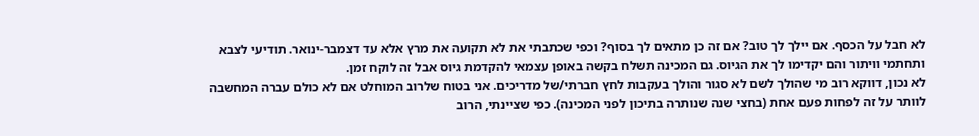לא חבל על הכסף. אם יילך לך טוב? אם זה כן מתאים לך בסוף? וכפי שכתבתי את לא תקועה את מרץ אלא עד דצמבר-ינואר. תודיעי לצבא ותחתמי וויתור והם יקדימו לך את הגיוס. גם המכינה תשלח בקשה באופן עצמאי להקדמת גיוס אבל זה לוקח זמן.
לא נכון, דווקא רוב מי שהולך לשם לא סגור והולך בעקבות לחץ חברתי/של מדריכים. אני בטוח שלרוב המוחלט אם לא כולם עברה המחשבה לוותר על זה לפחות פעם אחת (בחצי שנה שנותרה בתיכון לפני המכינה). כפי שציינתי, הרוב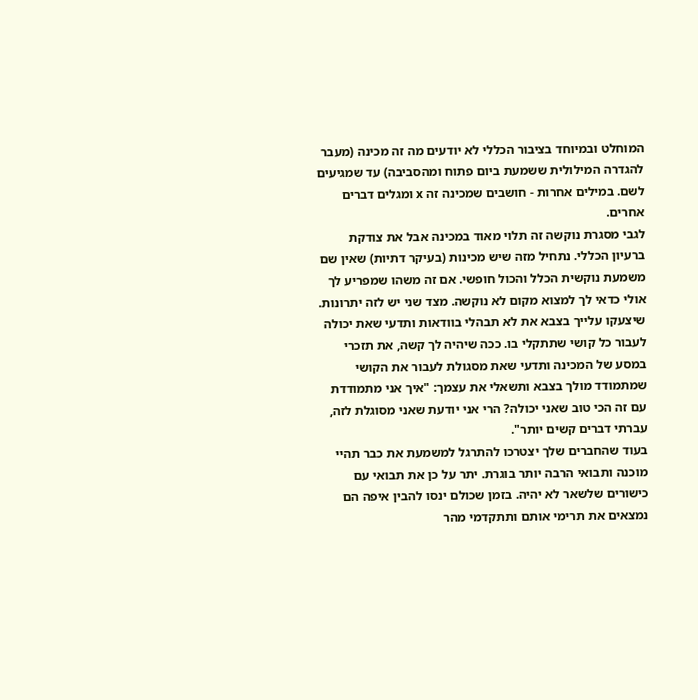המוחלט ובמיוחד בציבור הכללי לא יודעים מה זה מכינה (מעבר להגדרה המילולית ששמעת ביום פתוח ומהסביבה) עד שמגיעים לשם. במילים אחרות - חושבים שמכינה זה x ומגלים דברים אחרים.
לגבי מסגרת נוקשה זה תלוי מאוד במכינה אבל את צודקת ברעיון הכללי. נתחיל מזה שיש מכינות (בעיקר דתיות) שאין שם משמעת נוקשית הכלל והכול חופשי. אם זה משהו שמפריע לך אולי כדאי לך למצוא מקום לא נוקשה. מצד שני יש לזה יתרונות. שיצעקו עלייך בצבא את לא תבהלי בוודאות ותדעי שאת יכולה לעבור כל קושי שתתקלי בו. ככה שיהיה לך קשה, את תזכרי במסע של המכינה ותדעי שאת מסגולת לעבור את הקושי שמתמודד מולך בצבא ותשאלי את עצמך: "איך אני מתמודדת עם זה הכי טוב שאני יכולה? הרי אני יודעת שאני מסוגלת לזה, עברתי דברים קשים יותר".
בעוד שהחברים שלך יצטרכו להתרגל למשמעת את כבר תהיי מוכנה ותבואי הרבה יותר בוגרת. יתר על כן את תבואי עם כישורים שלשאר לא יהיה. בזמן שכולם ינסו להבין איפה הם נמצאים את תרימי אותם ותתקדמי מהר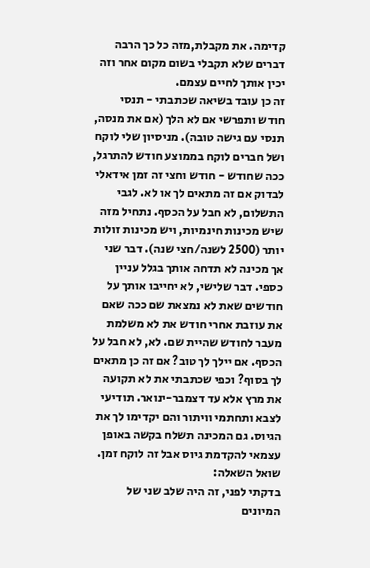קדימה. את מקבלת,מזה כל כך הרבה דברים שלא תקבלי בשום מקום אחר וזה יכין אותך לחיים עצמם.
זה כן עובד בשיאה שכתבתי - תנסי חודש ותפרשי אם לא הלך (אם את מנסה, תנסי עם גישה טובה). מניסיון שלי לוקח ושל חברים לוקח בממוצע חודש להתרגל, ככה שחודש - חודש וחצי זה זמן אידאלי לבדוק אם זה מתאים לך או לא. לגבי התשלום, לא חבל על הכסף. נתחיל מזה שיש מכינות חינמיות, ויש מכינות זולות יותר (2500 לשנה/חצי שנה). דבר שני אך מכינה לא תדחה אותך בגלל עניין כספי. דבר שלישי, לא יחייבו אותך על חודשים שאת לא נמצאת שם ככה שאם את עוזבת אחרי חודש את לא משלמת מעבר לחודש שהיית שם. לא, לא חבל על הכסף. אם יילך לך טוב? אם זה כן מתאים לך בסוף? וכפי שכתבתי את לא תקועה את מרץ אלא עד דצמבר-ינואר. תודיעי לצבא ותחתמי וויתור והם יקדימו לך את הגיוס. גם המכינה תשלח בקשה באופן עצמאי להקדמת גיוס אבל זה לוקח זמן.
שואל השאלה:
בדקתי לפני, זה היה שלב שני של המיונים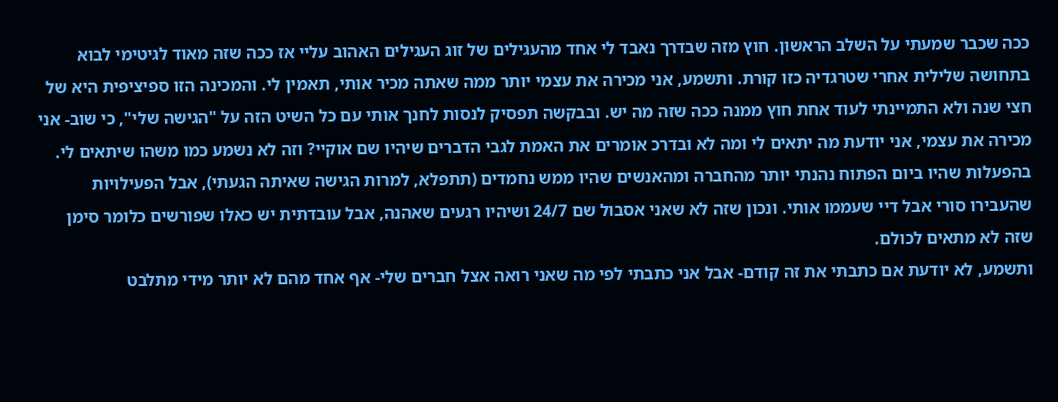ככה שכבר שמעתי על השלב הראשון. חוץ מזה שבדרך נאבד לי אחד מהעגילים של זוג העגילים האהוב עליי אז ככה שזה מאוד לגיטימי לבוא בתחושה שלילית אחרי שטרגדיה כזו קורת. ותשמע, אני מכירה את עצמי יותר ממה שאתה מכיר אותי, תאמין לי. והמכינה הזו ספיציפית היא של חצי שנה ולא התמיינתי לעוד אחת חוץ ממנה ככה שזה מה יש. ובבקשה תפסיק לנסות לחנך אותי עם כל השיט הזה על "הגישה שלי", כי שוב- אני מכירה את עצמי, אני יודעת מה יתאים לי ומה לא ובדרכ אומרים את האמת לגבי הדברים שיהיו שם אוקיי? וזה לא נשמע כמו משהו שיתאים לי. בהפעלות שהיו ביום הפתוח נהנתי יותר מהחברה ומהאנשים שהיו ממש נחמדים (תתפלא, למרות הגישה שאיתה הגעתי), אבל הפעילויות שהעבירו סורי אבל דיי שעממו אותי. ונכון שזה לא שאני אסבול שם 24/7 ושיהיו רגעים שאהנה, אבל עובדתית יש כאלו שפורשים כלומר סימן שזה לא מתאים לכולם.
ותשמע, לא יודעת אם כתבתי את זה קודם- אבל אני כתבתי לפי מה שאני רואה אצל חברים שלי- אף אחד מהם לא יותר מידי מתלבט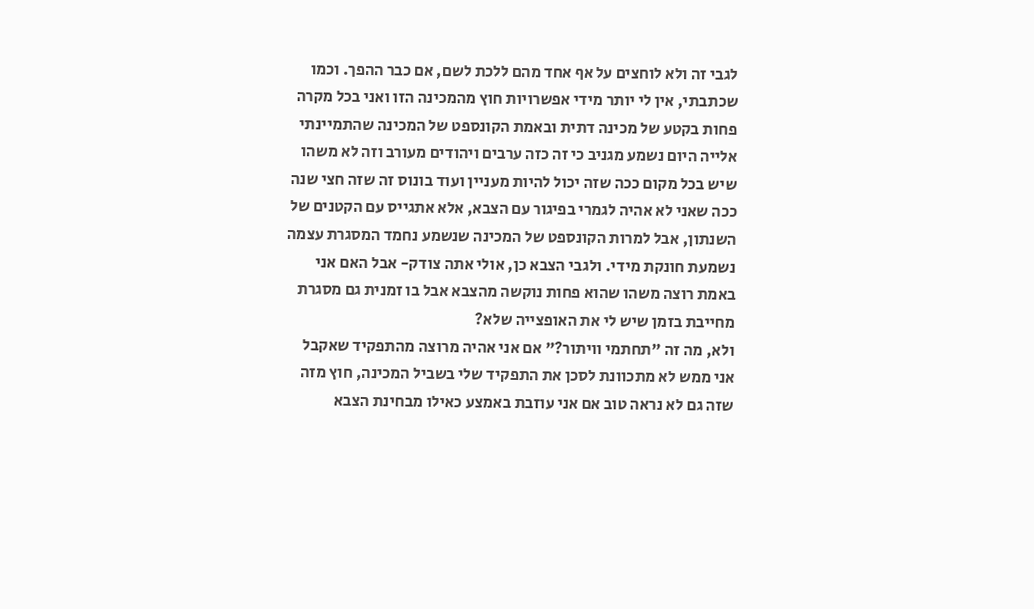לגבי זה ולא לוחצים על אף אחד מהם ללכת לשם, אם כבר ההפך. וכמו שכתבתי, אין לי יותר מידי אפשרויות חוץ מהמכינה הזו ואני בכל מקרה פחות בקטע של מכינה דתית ובאמת הקונספט של המכינה שהתמיינתי אלייה היום נשמע מגניב כי זה כזה ערבים ויהודים מעורב וזה לא משהו שיש בכל מקום ככה שזה יכול להיות מעניין ועוד בונוס זה שזה חצי שנה ככה שאני לא אהיה לגמרי בפיגור עם הצבא, אלא אתגייס עם הקטנים של השנתון, אבל למרות הקונספט של המכינה שנשמע נחמד המסגרת עצמה נשמעת חונקת מידי. ולגבי הצבא כן, אולי אתה צודק- אבל האם אני באמת רוצה משהו שהוא פחות נוקשה מהצבא אבל בו זמנית גם מסגרת מחייבת בזמן שיש לי את האופצייה שלא?
ולא, מה זה "תחתמי וויתור?" אם אני אהיה מרוצה מהתפקיד שאקבל אני ממש לא מתכוונת לסכן את התפקיד שלי בשביל המכינה, חוץ מזה שזה גם לא נראה טוב אם אני עוזבת באמצע כאילו מבחינת הצבא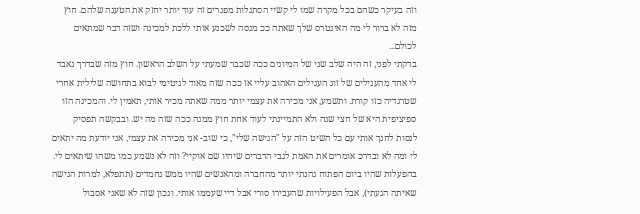וזה בעיקר כשהם בכל מקרה שמו לי קשיי הסתגלות מפגרים זה עוד יותר יחזק את הטענה שלהם. חוץ מזה לא ברור לי מה האינטרס שלך שאתה ככ מנסה לשכנע אותי ללכת למכינה ושזה דבר שמתאים לכולם...
בדקתי לפני, זה היה שלב שני של המיונים ככה שכבר שמעתי על השלב הראשון. חוץ מזה שבדרך נאבד לי אחד מהעגילים של זוג העגילים האהוב עליי אז ככה שזה מאוד לגיטימי לבוא בתחושה שלילית אחרי שטרגדיה כזו קורת. ותשמע, אני מכירה את עצמי יותר ממה שאתה מכיר אותי, תאמין לי. והמכינה הזו ספיציפית היא של חצי שנה ולא התמיינתי לעוד אחת חוץ ממנה ככה שזה מה יש. ובבקשה תפסיק לנסות לחנך אותי עם כל השיט הזה על "הגישה שלי", כי שוב- אני מכירה את עצמי, אני יודעת מה יתאים לי ומה לא ובדרכ אומרים את האמת לגבי הדברים שיהיו שם אוקיי? וזה לא נשמע כמו משהו שיתאים לי. בהפעלות שהיו ביום הפתוח נהנתי יותר מהחברה ומהאנשים שהיו ממש נחמדים (תתפלא, למרות הגישה שאיתה הגעתי), אבל הפעילויות שהעבירו סורי אבל דיי שעממו אותי. ונכון שזה לא שאני אסבול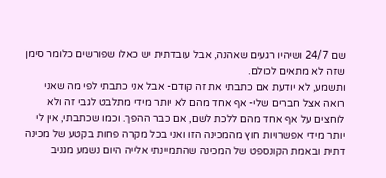שם 24/7 ושיהיו רגעים שאהנה, אבל עובדתית יש כאלו שפורשים כלומר סימן שזה לא מתאים לכולם.
ותשמע, לא יודעת אם כתבתי את זה קודם- אבל אני כתבתי לפי מה שאני רואה אצל חברים שלי- אף אחד מהם לא יותר מידי מתלבט לגבי זה ולא לוחצים על אף אחד מהם ללכת לשם, אם כבר ההפך. וכמו שכתבתי, אין לי יותר מידי אפשרויות חוץ מהמכינה הזו ואני בכל מקרה פחות בקטע של מכינה דתית ובאמת הקונספט של המכינה שהתמיינתי אלייה היום נשמע מגניב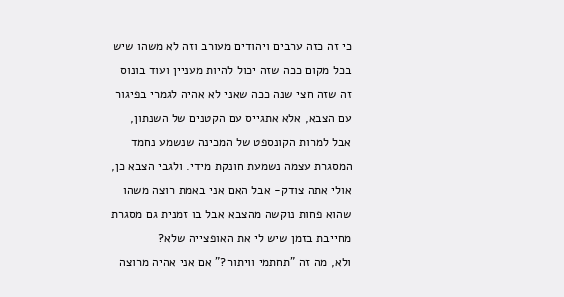כי זה כזה ערבים ויהודים מעורב וזה לא משהו שיש בכל מקום ככה שזה יכול להיות מעניין ועוד בונוס זה שזה חצי שנה ככה שאני לא אהיה לגמרי בפיגור עם הצבא, אלא אתגייס עם הקטנים של השנתון, אבל למרות הקונספט של המכינה שנשמע נחמד המסגרת עצמה נשמעת חונקת מידי. ולגבי הצבא כן, אולי אתה צודק- אבל האם אני באמת רוצה משהו שהוא פחות נוקשה מהצבא אבל בו זמנית גם מסגרת מחייבת בזמן שיש לי את האופצייה שלא?
ולא, מה זה "תחתמי וויתור?" אם אני אהיה מרוצה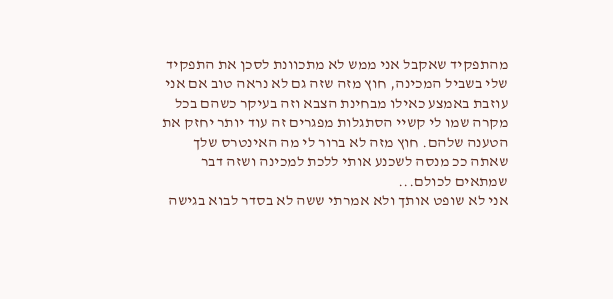מהתפקיד שאקבל אני ממש לא מתכוונת לסכן את התפקיד שלי בשביל המכינה, חוץ מזה שזה גם לא נראה טוב אם אני עוזבת באמצע כאילו מבחינת הצבא וזה בעיקר כשהם בכל מקרה שמו לי קשיי הסתגלות מפגרים זה עוד יותר יחזק את הטענה שלהם. חוץ מזה לא ברור לי מה האינטרס שלך שאתה ככ מנסה לשכנע אותי ללכת למכינה ושזה דבר שמתאים לכולם...
אני לא שופט אותך ולא אמרתי ששה לא בסדר לבוא בגישה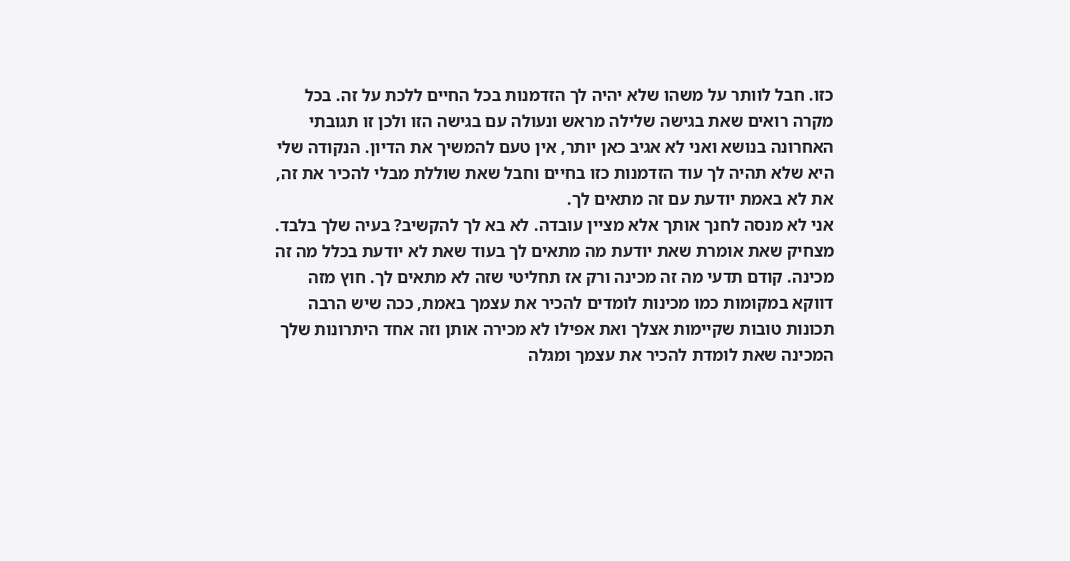כזו. חבל לוותר על משהו שלא יהיה לך הזדמנות בכל החיים ללכת על זה. בכל מקרה רואים שאת בגישה שלילה מראש ונעולה עם בגישה הזו ולכן זו תגובתי האחרונה בנושא ואני לא אגיב כאן יותר, אין טעם להמשיך את הדיון. הנקודה שלי היא שלא תהיה לך עוד הזדמנות כזו בחיים וחבל שאת שוללת מבלי להכיר את זה, את לא באמת יודעת עם זה מתאים לך.
אני לא מנסה לחנך אותך אלא מציין עובדה. לא בא לך להקשיב? בעיה שלך בלבד. מצחיק שאת אומרת שאת יודעת מה מתאים לך בעוד שאת לא יודעת בכלל מה זה מכינה. קודם תדעי מה זה מכינה ורק אז תחליטי שזה לא מתאים לך. חוץ מזה דווקא במקומות כמו מכינות לומדים להכיר את עצמך באמת, ככה שיש הרבה תכונות טובות שקיימות אצלך ואת אפילו לא מכירה אותן וזה אחד היתרונות שלך המכינה שאת לומדת להכיר את עצמך ומגלה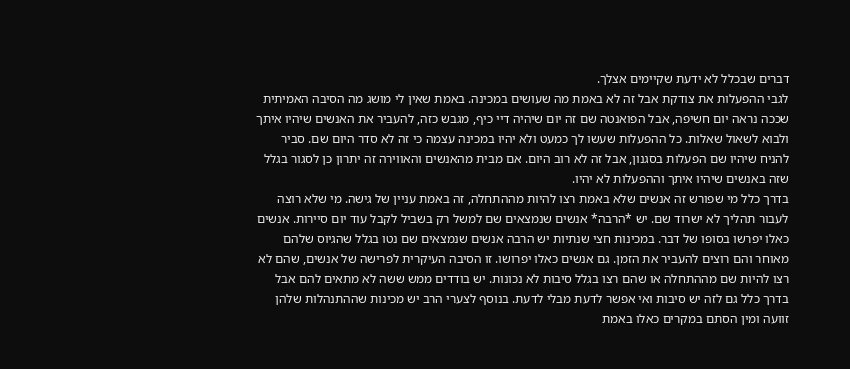דברים שבכלל לא ידעת שקיימים אצלך.
לגבי ההפעלות את צודקת אבל זה לא באמת מה שעושים במכינה. באמת שאין לי מושג מה הסיבה האמיתית שככה נראה יום חשיפה, אבל הפואנטה שם זה יום שיהיה דיי כיף, מגבש כזה, להעביר את האנשים שיהיו איתך ולבוא לשאול שאלות. כל ההפעלות שעשו לך כמעט ולא יהיו במכינה עצמה כי זה לא סדר היום שם. סביר להניח שיהיו שם הפעלות בסגנון, אבל זה לא רוב היום. אם מבית מהאנשים והאווירה זה יתרון כן לסגור בגלל שזה באנשים שיהיו איתך וההפעלות לא יהיו.
בדרך כלל מי שפורש זה אנשים שלא באמת רצו להיות מההתחלה, זה באמת עניין של גישה. מי שלא רוצה לעבור תהליך לא ישרוד שם. יש *הרבה* אנשים שנמצאים שם למשל רק בשביל לקבל עוד יום סיירות. אנשים כאלו יפרשו בסופו של דבר. במכינות חצי שנתיות יש הרבה אנשים שנמצאים שם נטו בגלל שהגיוס שלהם מאוחר והם רוצים להעביר את הזמן. גם אנשים כאלו יפרושו. זו הסיבה העיקרית לפרישה של אנשים, שהם לא רצו להיות שם מההתחלה או שהם רצו בגלל סיבות לא נכונות. יש בודדים ממש ששה לא מתאים להם אבל בדרך כלל גם לזה יש סיבות ואי אפשר לדעת מבלי לדעת. בנוסף לצערי הרב יש מכינות שההתנהלות שלהן זוועה ומין הסתם במקרים כאלו באמת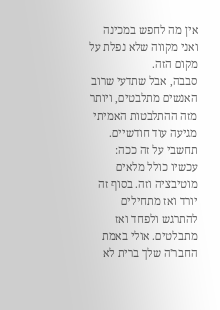אין מה לחפש במכינה ואני מקווה שלא נפלת על מקום הזה.
סבבה, אבל שתדעי שרוב האנשים מתלבטים, ויותר מזה ההתלבטות האמיתי מגיעה עוד חודשיים. תחשבי על זה ככה: עכשיו כולל מלאים מוטיבציה וזה. בסוף זה יורד ואז מתחילים להתרגש ולפחד ואז מתבלטים. אולי באמת החבר'ה שלך ברית לא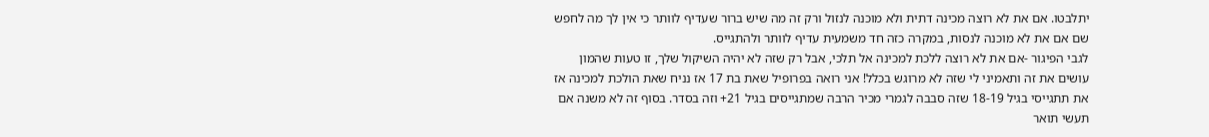יתלבטו. אם את לא רוצה מכינה דתית ולא מוכנה לנזול ורק זה מה שיש ברור שעדיף לוותר כי אין לך מה לחפש שם אם את לא מוכנה לנסות, במקרה כזה חד משמעית עדיף לוותר ולהתגייס.
לגבי הפיגור -אם את לא רוצה ללכת למכינה אל תלכי, אבל רק שזה לא יהיה השיקול שלך, זו טעות שהמון עושים את זה ותאמיני לי שזה לא מרוגש בכלל! אני רואה בפרופיל שאת בת 17 אז נניח שאת הולכת למכינה אז את תתגייסי בגיל 18-19 שזה סבבה לגמרי מכיר הרבה שמתגייסים בגיל 21+ וזה בסדר. בסוף זה לא משנה אם תעשי תואר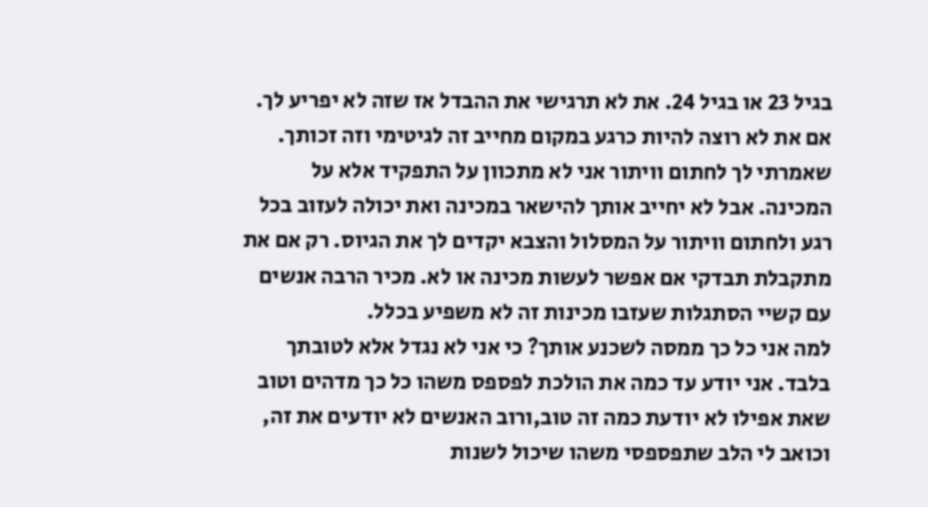בגיל 23 או בגיל 24. את לא תרגישי את ההבדל אז שזה לא יפריע לך.
אם את לא רוצה להיות כרגע במקום מחייב זה לגיטימי וזה זכותך. שאמרתי לך לחתום וויתור אני לא מתכוון על התפקיד אלא על המכינה. אבל לא יחייב אותך להישאר במכינה ואת יכולה לעזוב בכל רגע ולחתום וויתור על המסלול והצבא יקדים לך את הגיוס. רק אם את מתקבלת תבדקי אם אפשר לעשות מכינה או לא. מכיר הרבה אנשים עם קשיי הסתגלות שעזבו מכינות זה לא משפיע בכלל.
למה אני כל כך ממסה לשכנע אותך? כי אני לא נגדל אלא לטובתך בלבד. אני יודע עד כמה את הולכת לפספס משהו כל כך מדהים וטוב שאת אפילו לא יודעת כמה זה טוב,ורוב האנשים לא יודעים את זה, וכואב לי הלב שתפספסי משהו שיכול לשנות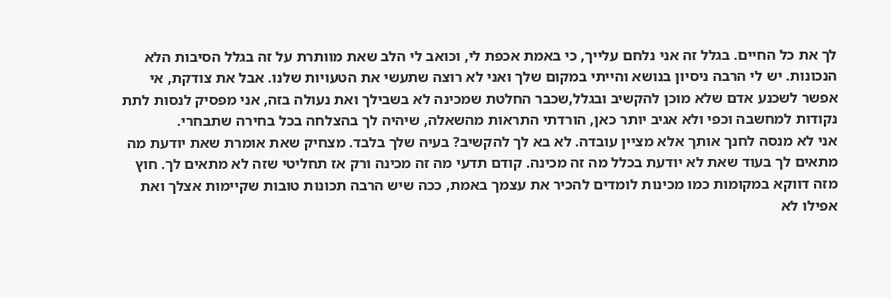לך את כל החיים. בגלל זה אני נלחם עלייך, כי באמת אכפת לי, וכואב לי הלב שאת מוותרת על זה בגלל הסיבות הלא הנכונות. יש לי הרבה ניסיון בנושא והייתי במקום שלך ואני לא רוצה שתעשי את הטעויות שלנו. אבל את צודקת, אי אפשר לשכנע אדם שלא מוכן להקשיב ובגלל,שכבר החלטת שמכינה לא בשבילך ואת נעולה בזה, אני מפסיק לנסות לתת נקודות למחשבה וכפי ולא אגיב יותר כאן, הורדתי התראות מהשאלה, שיהיה לך בהצלחה בכל בחירה שתבחרי.
אני לא מנסה לחנך אותך אלא מציין עובדה. לא בא לך להקשיב? בעיה שלך בלבד. מצחיק שאת אומרת שאת יודעת מה מתאים לך בעוד שאת לא יודעת בכלל מה זה מכינה. קודם תדעי מה זה מכינה ורק אז תחליטי שזה לא מתאים לך. חוץ מזה דווקא במקומות כמו מכינות לומדים להכיר את עצמך באמת, ככה שיש הרבה תכונות טובות שקיימות אצלך ואת אפילו לא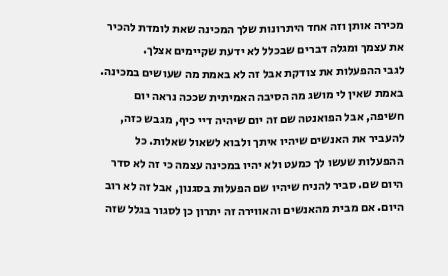מכירה אותן וזה אחד היתרונות שלך המכינה שאת לומדת להכיר את עצמך ומגלה דברים שבכלל לא ידעת שקיימים אצלך.
לגבי ההפעלות את צודקת אבל זה לא באמת מה שעושים במכינה. באמת שאין לי מושג מה הסיבה האמיתית שככה נראה יום חשיפה, אבל הפואנטה שם זה יום שיהיה דיי כיף, מגבש כזה, להעביר את האנשים שיהיו איתך ולבוא לשאול שאלות. כל ההפעלות שעשו לך כמעט ולא יהיו במכינה עצמה כי זה לא סדר היום שם. סביר להניח שיהיו שם הפעלות בסגנון, אבל זה לא רוב היום. אם מבית מהאנשים והאווירה זה יתרון כן לסגור בגלל שזה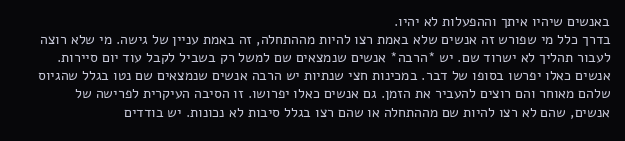באנשים שיהיו איתך וההפעלות לא יהיו.
בדרך כלל מי שפורש זה אנשים שלא באמת רצו להיות מההתחלה, זה באמת עניין של גישה. מי שלא רוצה לעבור תהליך לא ישרוד שם. יש *הרבה* אנשים שנמצאים שם למשל רק בשביל לקבל עוד יום סיירות. אנשים כאלו יפרשו בסופו של דבר. במכינות חצי שנתיות יש הרבה אנשים שנמצאים שם נטו בגלל שהגיוס שלהם מאוחר והם רוצים להעביר את הזמן. גם אנשים כאלו יפרושו. זו הסיבה העיקרית לפרישה של אנשים, שהם לא רצו להיות שם מההתחלה או שהם רצו בגלל סיבות לא נכונות. יש בודדים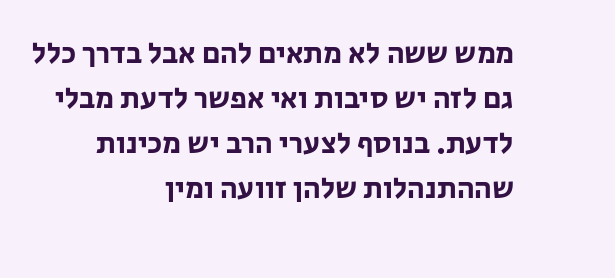ממש ששה לא מתאים להם אבל בדרך כלל גם לזה יש סיבות ואי אפשר לדעת מבלי לדעת. בנוסף לצערי הרב יש מכינות שההתנהלות שלהן זוועה ומין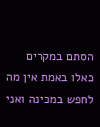הסתם במקרים כאלו באמת אין מה לחפש במכינה ואני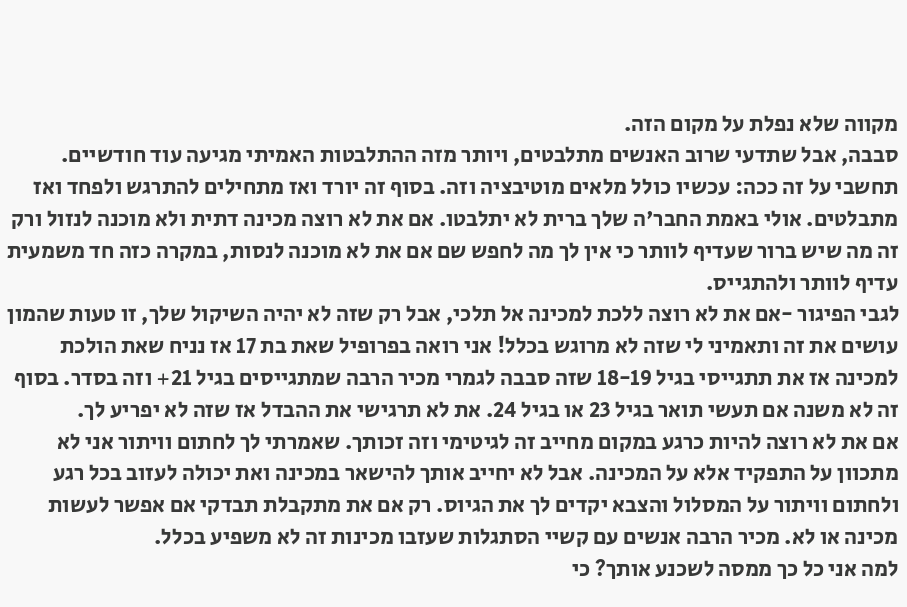מקווה שלא נפלת על מקום הזה.
סבבה, אבל שתדעי שרוב האנשים מתלבטים, ויותר מזה ההתלבטות האמיתי מגיעה עוד חודשיים. תחשבי על זה ככה: עכשיו כולל מלאים מוטיבציה וזה. בסוף זה יורד ואז מתחילים להתרגש ולפחד ואז מתבלטים. אולי באמת החבר'ה שלך ברית לא יתלבטו. אם את לא רוצה מכינה דתית ולא מוכנה לנזול ורק זה מה שיש ברור שעדיף לוותר כי אין לך מה לחפש שם אם את לא מוכנה לנסות, במקרה כזה חד משמעית עדיף לוותר ולהתגייס.
לגבי הפיגור -אם את לא רוצה ללכת למכינה אל תלכי, אבל רק שזה לא יהיה השיקול שלך, זו טעות שהמון עושים את זה ותאמיני לי שזה לא מרוגש בכלל! אני רואה בפרופיל שאת בת 17 אז נניח שאת הולכת למכינה אז את תתגייסי בגיל 18-19 שזה סבבה לגמרי מכיר הרבה שמתגייסים בגיל 21+ וזה בסדר. בסוף זה לא משנה אם תעשי תואר בגיל 23 או בגיל 24. את לא תרגישי את ההבדל אז שזה לא יפריע לך.
אם את לא רוצה להיות כרגע במקום מחייב זה לגיטימי וזה זכותך. שאמרתי לך לחתום וויתור אני לא מתכוון על התפקיד אלא על המכינה. אבל לא יחייב אותך להישאר במכינה ואת יכולה לעזוב בכל רגע ולחתום וויתור על המסלול והצבא יקדים לך את הגיוס. רק אם את מתקבלת תבדקי אם אפשר לעשות מכינה או לא. מכיר הרבה אנשים עם קשיי הסתגלות שעזבו מכינות זה לא משפיע בכלל.
למה אני כל כך ממסה לשכנע אותך? כי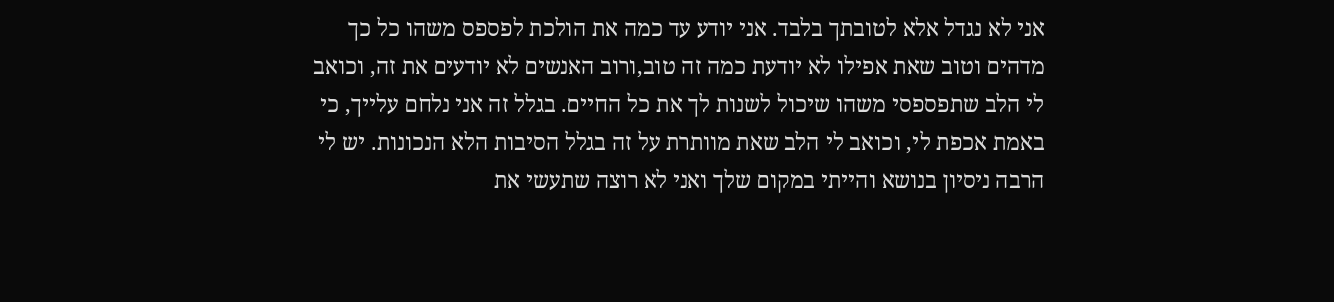אני לא נגדל אלא לטובתך בלבד. אני יודע עד כמה את הולכת לפספס משהו כל כך מדהים וטוב שאת אפילו לא יודעת כמה זה טוב,ורוב האנשים לא יודעים את זה, וכואב לי הלב שתפספסי משהו שיכול לשנות לך את כל החיים. בגלל זה אני נלחם עלייך, כי באמת אכפת לי, וכואב לי הלב שאת מוותרת על זה בגלל הסיבות הלא הנכונות. יש לי הרבה ניסיון בנושא והייתי במקום שלך ואני לא רוצה שתעשי את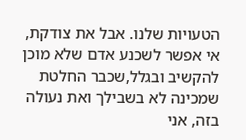הטעויות שלנו. אבל את צודקת, אי אפשר לשכנע אדם שלא מוכן להקשיב ובגלל,שכבר החלטת שמכינה לא בשבילך ואת נעולה בזה, אני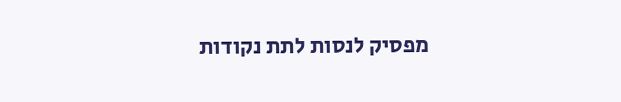מפסיק לנסות לתת נקודות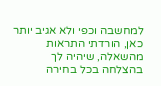למחשבה וכפי ולא אגיב יותר כאן, הורדתי התראות מהשאלה, שיהיה לך בהצלחה בכל בחירה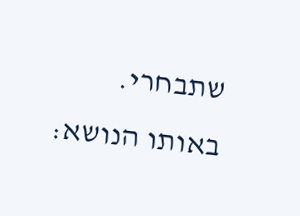שתבחרי.
באותו הנושא: